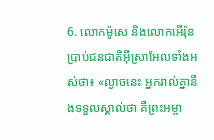6. លោកម៉ូសេ និងលោកអើរ៉ុន ប្រាប់ជនជាតិអ៊ីស្រាអែលទាំងអស់ថា៖ «ល្ងាចនេះ អ្នករាល់គ្នានឹងទទួលស្គាល់ថា គឺព្រះអម្ចា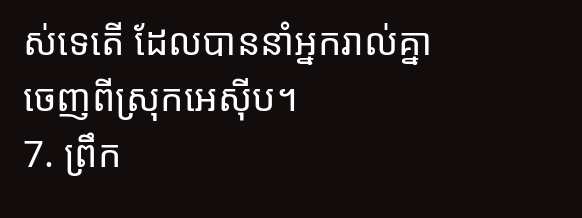ស់ទេតើ ដែលបាននាំអ្នករាល់គ្នាចេញពីស្រុកអេស៊ីប។
7. ព្រឹក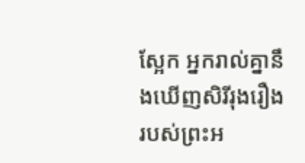ស្អែក អ្នករាល់គ្នានឹងឃើញសិរីរុងរឿងរបស់ព្រះអ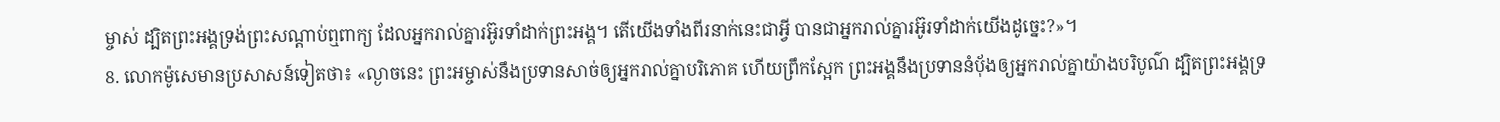ម្ចាស់ ដ្បិតព្រះអង្គទ្រង់ព្រះសណ្ដាប់ឮពាក្យ ដែលអ្នករាល់គ្នារអ៊ូរទាំដាក់ព្រះអង្គ។ តើយើងទាំងពីរនាក់នេះជាអ្វី បានជាអ្នករាល់គ្នារអ៊ូរទាំដាក់យើងដូច្នេះ?»។
8. លោកម៉ូសេមានប្រសាសន៍ទៀតថា៖ «ល្ងាចនេះ ព្រះអម្ចាស់នឹងប្រទានសាច់ឲ្យអ្នករាល់គ្នាបរិភោគ ហើយព្រឹកស្អែក ព្រះអង្គនឹងប្រទាននំប៉័ងឲ្យអ្នករាល់គ្នាយ៉ាងបរិបូណ៌ ដ្បិតព្រះអង្គទ្រ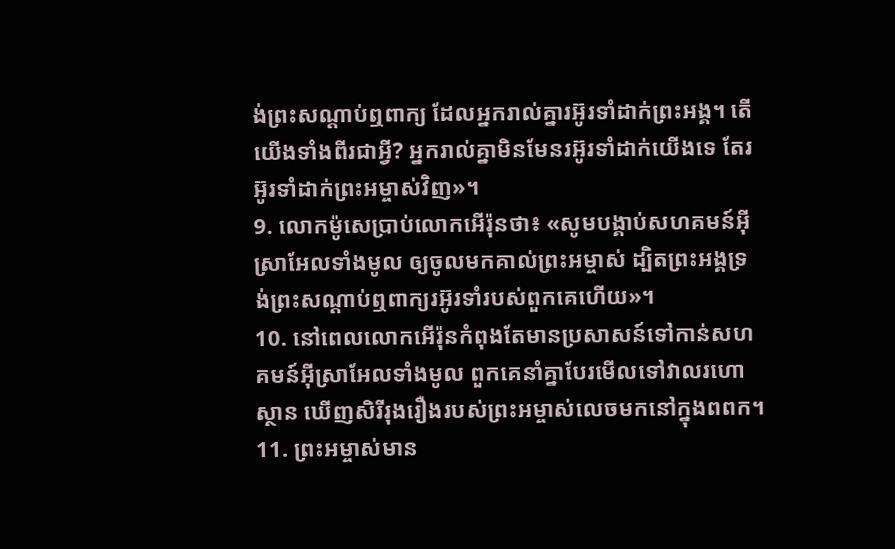ង់ព្រះសណ្ដាប់ឮពាក្យ ដែលអ្នករាល់គ្នារអ៊ូរទាំដាក់ព្រះអង្គ។ តើយើងទាំងពីរជាអ្វី? អ្នករាល់គ្នាមិនមែនរអ៊ូរទាំដាក់យើងទេ តែរអ៊ូរទាំដាក់ព្រះអម្ចាស់វិញ»។
9. លោកម៉ូសេប្រាប់លោកអើរ៉ុនថា៖ «សូមបង្គាប់សហគមន៍អ៊ីស្រាអែលទាំងមូល ឲ្យចូលមកគាល់ព្រះអម្ចាស់ ដ្បិតព្រះអង្គទ្រង់ព្រះសណ្ដាប់ឮពាក្យរអ៊ូរទាំរបស់ពួកគេហើយ»។
10. នៅពេលលោកអើរ៉ុនកំពុងតែមានប្រសាសន៍ទៅកាន់សហគមន៍អ៊ីស្រាអែលទាំងមូល ពួកគេនាំគ្នាបែរមើលទៅវាលរហោស្ថាន ឃើញសិរីរុងរឿងរបស់ព្រះអម្ចាស់លេចមកនៅក្នុងពពក។
11. ព្រះអម្ចាស់មាន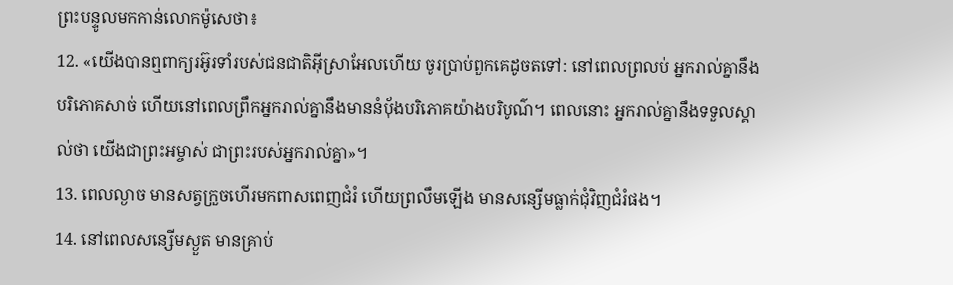ព្រះបន្ទូលមកកាន់លោកម៉ូសេថា៖
12. «យើងបានឮពាក្យរអ៊ូរទាំរបស់ជនជាតិអ៊ីស្រាអែលហើយ ចូរប្រាប់ពួកគេដូចតទៅ: នៅពេលព្រលប់ អ្នករាល់គ្នានឹងបរិភោគសាច់ ហើយនៅពេលព្រឹកអ្នករាល់គ្នានឹងមាននំប៉័ងបរិភោគយ៉ាងបរិបូណ៌។ ពេលនោះ អ្នករាល់គ្នានឹងទទួលស្គាល់ថា យើងជាព្រះអម្ចាស់ ជាព្រះរបស់អ្នករាល់គ្នា»។
13. ពេលល្ងាច មានសត្វក្រួចហើរមកពាសពេញជំរំ ហើយព្រលឹមឡើង មានសន្សើមធ្លាក់ជុំវិញជំរំផង។
14. នៅពេលសន្សើមស្ងួត មានគ្រាប់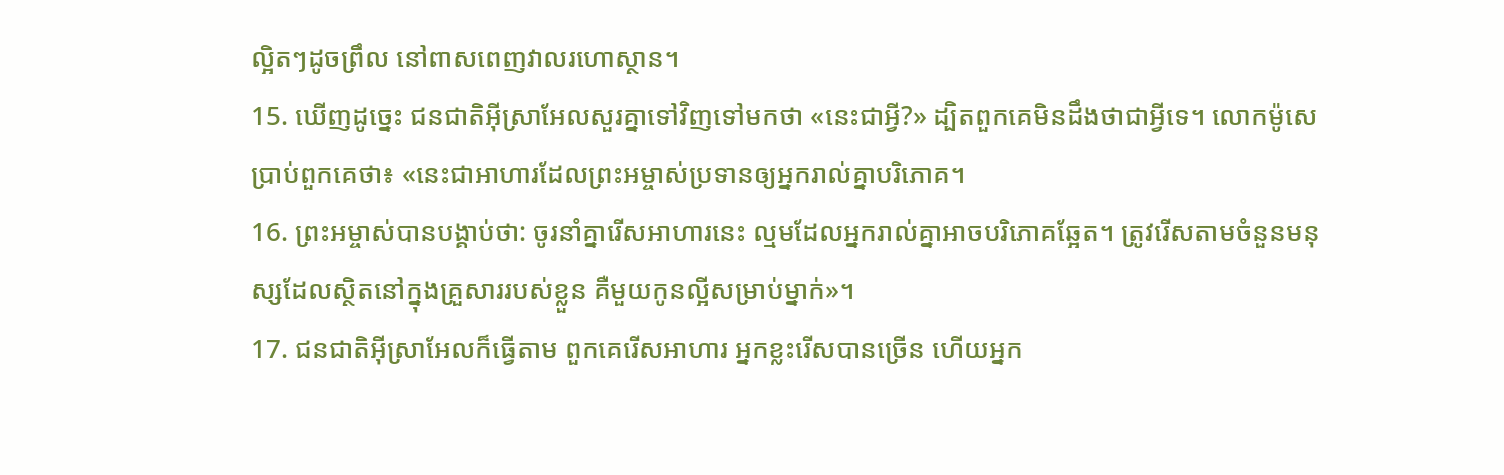ល្អិតៗដូចព្រឹល នៅពាសពេញវាលរហោស្ថាន។
15. ឃើញដូច្នេះ ជនជាតិអ៊ីស្រាអែលសួរគ្នាទៅវិញទៅមកថា «នេះជាអ្វី?» ដ្បិតពួកគេមិនដឹងថាជាអ្វីទេ។ លោកម៉ូសេប្រាប់ពួកគេថា៖ «នេះជាអាហារដែលព្រះអម្ចាស់ប្រទានឲ្យអ្នករាល់គ្នាបរិភោគ។
16. ព្រះអម្ចាស់បានបង្គាប់ថា: ចូរនាំគ្នារើសអាហារនេះ ល្មមដែលអ្នករាល់គ្នាអាចបរិភោគឆ្អែត។ ត្រូវរើសតាមចំនួនមនុស្សដែលស្ថិតនៅក្នុងគ្រួសាររបស់ខ្លួន គឺមួយកូនល្អីសម្រាប់ម្នាក់»។
17. ជនជាតិអ៊ីស្រាអែលក៏ធ្វើតាម ពួកគេរើសអាហារ អ្នកខ្លះរើសបានច្រើន ហើយអ្នក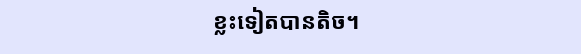ខ្លះទៀតបានតិច។